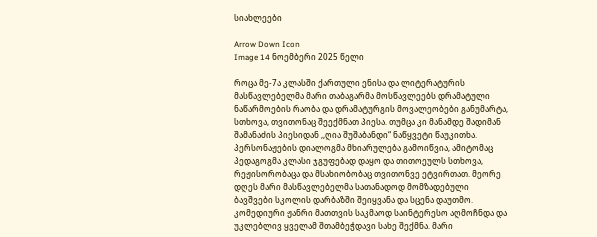სიახლეები

Arrow Down Icon
Image 14 ნოემბერი 2025 წელი

როცა მე-7ა კლასში ქართული ენისა და ლიტერატურის მასწავლებელმა მარი თაბაგარმა მოსწავლეებს დრამატული ნაწარმოების რაობა და დრამატურგის მოვალეობები განუმარტა, სთხოვა, თვითონაც შეექმნათ პიესა. თუმცა კი მანამდე შადიმან შამანაძის პიესიდან ,,ღია შუშაბანდი“ ნაწყვეტი წაუკითხა. პერსონაჟების დიალოგმა მხიარულება გამოიწვია, ამიტომაც პედაგოგმა კლასი ჯგუფებად დაყო და თითოეულს სთხოვა, რეჟისორობაცა და მსახიობობაც თვითონვე ეტვირთათ. მეორე დღეს მარი მასწავლებელმა სათანადოდ მომზადებული ბავშვები სკოლის დარბაზში შეიყვანა და სცენა დაუთმო. კომედიური ჟანრი მათთვის საკმაოდ საინტერესო აღმოჩნდა და უკლებლივ ყველამ შთამბეჭდავი სახე შექმნა. მარი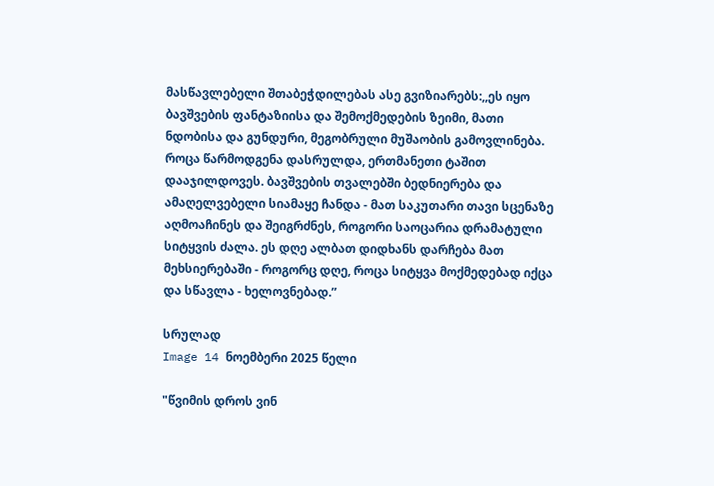მასწავლებელი შთაბეჭდილებას ასე გვიზიარებს:,,ეს იყო ბავშვების ფანტაზიისა და შემოქმედების ზეიმი, მათი ნდობისა და გუნდური, მეგობრული მუშაობის გამოვლინება. როცა წარმოდგენა დასრულდა, ერთმანეთი ტაშით დააჯილდოვეს. ბავშვების თვალებში ბედნიერება და ამაღელვებელი სიამაყე ჩანდა - მათ საკუთარი თავი სცენაზე აღმოაჩინეს და შეიგრძნეს, როგორი საოცარია დრამატული სიტყვის ძალა. ეს დღე ალბათ დიდხანს დარჩება მათ მეხსიერებაში - როგორც დღე, როცა სიტყვა მოქმედებად იქცა და სწავლა - ხელოვნებად.”

სრულად
Image 14 ნოემბერი 2025 წელი

"წვიმის დროს ვინ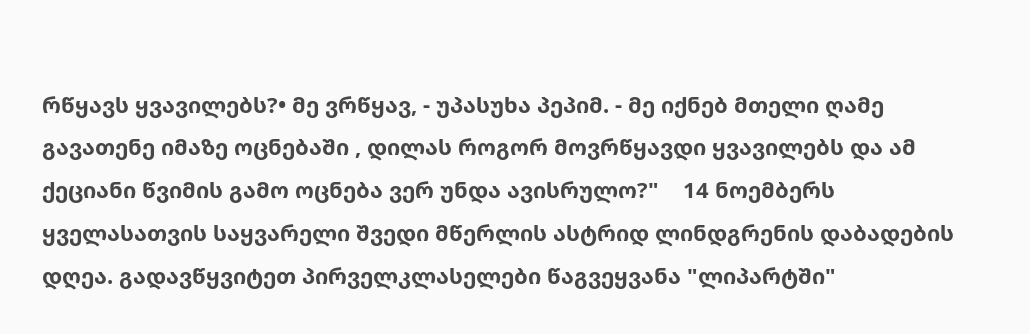რწყავს ყვავილებს?• მე ვრწყავ, - უპასუხა პეპიმ. - მე იქნებ მთელი ღამე გავათენე იმაზე ოცნებაში , დილას როგორ მოვრწყავდი ყვავილებს და ამ ქეციანი წვიმის გამო ოცნება ვერ უნდა ავისრულო?"    14 ნოემბერს ყველასათვის საყვარელი შვედი მწერლის ასტრიდ ლინდგრენის დაბადების დღეა. გადავწყვიტეთ პირველკლასელები წაგვეყვანა "ლიპარტში"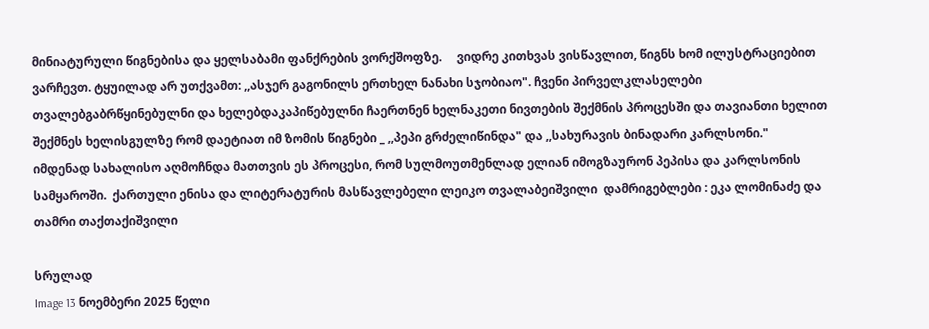მინიატურული წიგნებისა და ყელსაბამი ფანქრების ვორქშოფზე.     ვიდრე კითხვას ვისწავლით, წიგნს ხომ ილუსტრაციებით ვარჩევთ. ტყუილად არ უთქვამთ: ,,ასჯერ გაგონილს ერთხელ ნანახი სჯობიაო". ჩვენი პირველკლასელები თვალებგაბრწყინებულნი და ხელებდაკაპიწებულნი ჩაერთნენ ხელნაკეთი ნივთების შექმნის პროცესში და თავიანთი ხელით შექმნეს ხელისგულზე რომ დაეტიათ იმ ზომის წიგნები _ ,,პეპი გრძელიწინდა" და ,,სახურავის ბინადარი კარლსონი."      იმდენად სახალისო აღმოჩნდა მათთვის ეს პროცესი, რომ სულმოუთმენლად ელიან იმოგზაურონ პეპისა და კარლსონის სამყაროში.  ქართული ენისა და ლიტერატურის მასწავლებელი ლეიკო თვალაბეიშვილი  დამრიგებლები : ეკა ლომინაძე და თამრი თაქთაქიშვილი

სრულად
Image 13 ნოემბერი 2025 წელი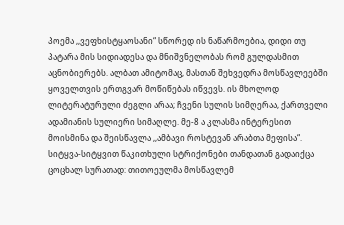პოემა ,,ვეფხისტყაოსანი“ სწორედ ის ნაწარმოებია, დიდი თუ პატარა მის სიდიადესა და მნიშვნელობას რომ გულდასმით აცნობიერებს. ალბათ ამიტომაც, მასთან შეხვედრა მოსწავლეებში ყოველთვის ერთგვარ მოწიწებას იწვევს. ის მხოლოდ ლიტერატურული ძეგლი არაა; ჩვენი სულის სიმღერაა, ქართველი ადამიანის სულიერი სიმაღლე. მე-8 ა კლასმა ინტერესით მოისმინა და შეისწავლა ,,ამბავი როსტევან არაბთა მეფისა“. სიტყვა-სიტყვით წაკითხული სტრიქონები თანდათან გადაიქცა ცოცხალ სურათად: თითოეულმა მოსწავლემ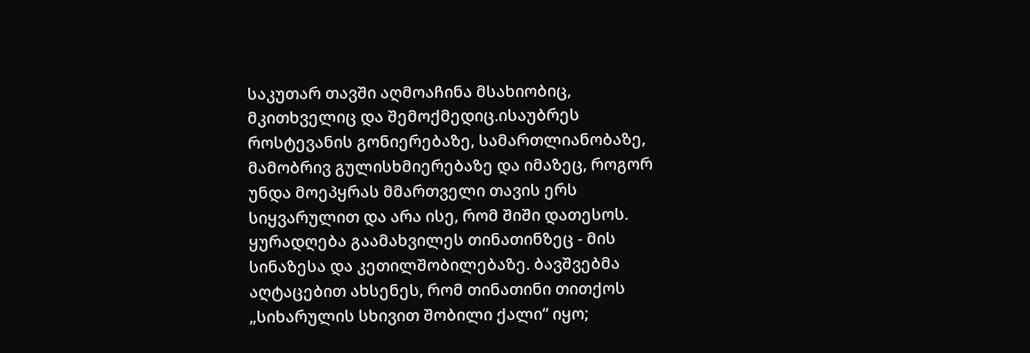საკუთარ თავში აღმოაჩინა მსახიობიც, მკითხველიც და შემოქმედიც.ისაუბრეს როსტევანის გონიერებაზე, სამართლიანობაზე, მამობრივ გულისხმიერებაზე და იმაზეც, როგორ უნდა მოეპყრას მმართველი თავის ერს სიყვარულით და არა ისე, რომ შიში დათესოს. ყურადღება გაამახვილეს თინათინზეც - მის სინაზესა და კეთილშობილებაზე. ბავშვებმა აღტაცებით ახსენეს, რომ თინათინი თითქოს „სიხარულის სხივით შობილი ქალი“ იყო;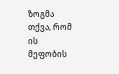ზოგმა თქვა, რომ ის მეფობის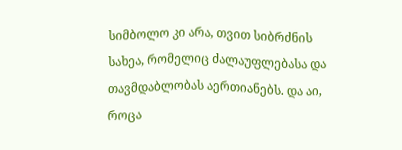სიმბოლო კი არა, თვით სიბრძნის სახეა, რომელიც ძალაუფლებასა და თავმდაბლობას აერთიანებს. და აი, როცა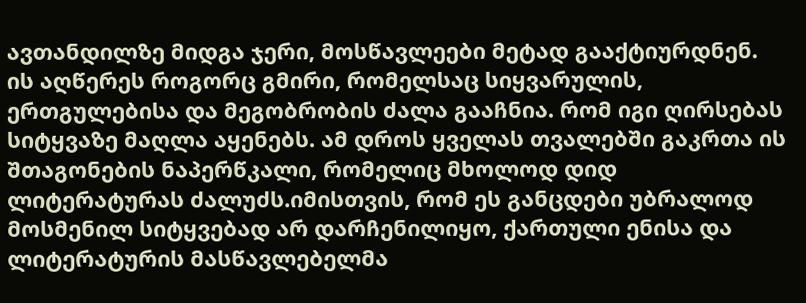ავთანდილზე მიდგა ჯერი, მოსწავლეები მეტად გააქტიურდნენ. ის აღწერეს როგორც გმირი, რომელსაც სიყვარულის, ერთგულებისა და მეგობრობის ძალა გააჩნია. რომ იგი ღირსებას სიტყვაზე მაღლა აყენებს. ამ დროს ყველას თვალებში გაკრთა ის შთაგონების ნაპერწკალი, რომელიც მხოლოდ დიდ ლიტერატურას ძალუძს.იმისთვის, რომ ეს განცდები უბრალოდ მოსმენილ სიტყვებად არ დარჩენილიყო, ქართული ენისა და ლიტერატურის მასწავლებელმა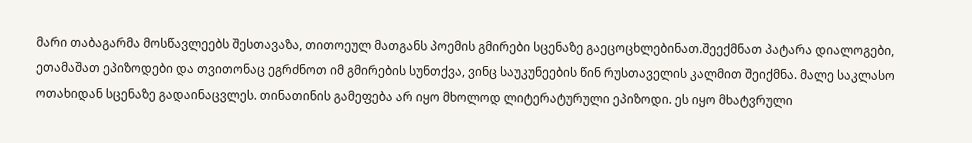მარი თაბაგარმა მოსწავლეებს შესთავაზა, თითოეულ მათგანს პოემის გმირები სცენაზე გაეცოცხლებინათ.შეექმნათ პატარა დიალოგები, ეთამაშათ ეპიზოდები და თვითონაც ეგრძნოთ იმ გმირების სუნთქვა, ვინც საუკუნეების წინ რუსთაველის კალმით შეიქმნა. მალე საკლასო ოთახიდან სცენაზე გადაინაცვლეს. თინათინის გამეფება არ იყო მხოლოდ ლიტერატურული ეპიზოდი. ეს იყო მხატვრული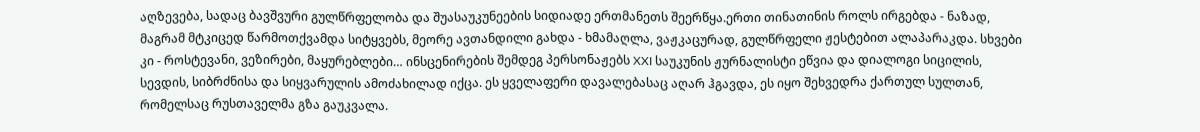აღზევება, სადაც ბავშვური გულწრფელობა და შუასაუკუნეების სიდიადე ერთმანეთს შეერწყა.ერთი თინათინის როლს ირგებდა - ნაზად, მაგრამ მტკიცედ წარმოთქვამდა სიტყვებს, მეორე ავთანდილი გახდა - ხმამაღლა, ვაჟკაცურად, გულწრფელი ჟესტებით ალაპარაკდა. სხვები კი - როსტევანი, ვეზირები, მაყურებლები… ინსცენირების შემდეგ პერსონაჟებს XXI საუკუნის ჟურნალისტი ეწვია და დიალოგი სიცილის, სევდის, სიბრძნისა და სიყვარულის ამოძახილად იქცა. ეს ყველაფერი დავალებასაც აღარ ჰგავდა, ეს იყო შეხვედრა ქართულ სულთან, რომელსაც რუსთაველმა გზა გაუკვალა.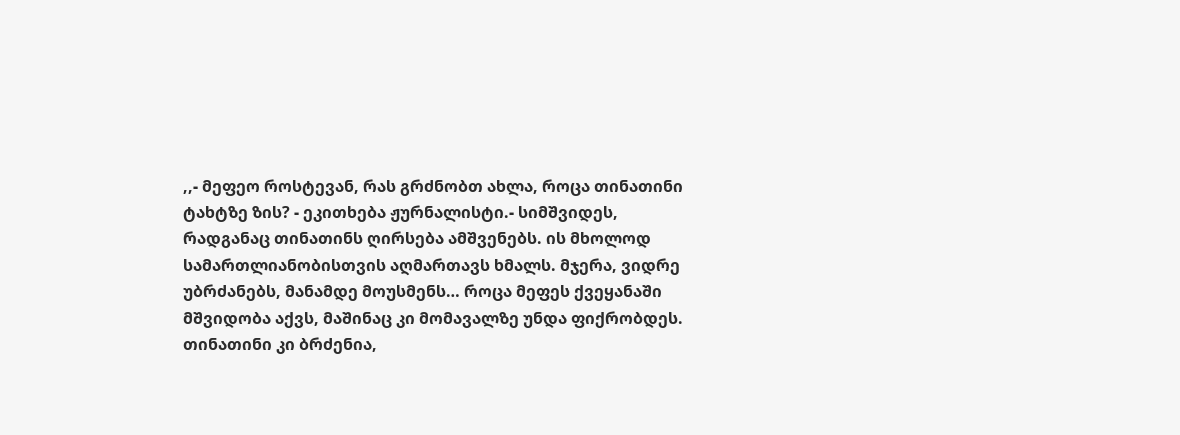,,- მეფეო როსტევან, რას გრძნობთ ახლა, როცა თინათინი ტახტზე ზის? - ეკითხება ჟურნალისტი.- სიმშვიდეს, რადგანაც თინათინს ღირსება ამშვენებს. ის მხოლოდ სამართლიანობისთვის აღმართავს ხმალს. მჯერა, ვიდრე უბრძანებს, მანამდე მოუსმენს… როცა მეფეს ქვეყანაში მშვიდობა აქვს, მაშინაც კი მომავალზე უნდა ფიქრობდეს. თინათინი კი ბრძენია,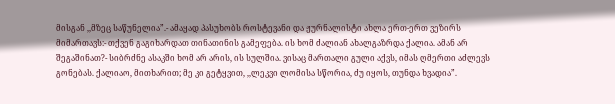მისგან ,,მზეც საწუნელია”.- ამაყად პასუხობს როსტევანი და ჟურნალისტი ახლა ერთ-ერთ ვეზირს მიმართავს:- თქვენ გაგიხარდათ თინათინის გამეფება. ის ხომ ძალიან ახალგაზრდა ქალია. ამან არ შეგაშინათ?- სიბრძნე ასაკში ხომ არ არის, ის სულშია. ვისაც მართალი გული აქვს, იმას ღმერთი აძლევს გონებას. ქალიაო, მითხარით; მე კი გეტყვით, ,,ლეკვი ლომისა სწორია, ძუ იყოს, თუნდა ხვადია”.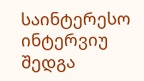საინტერესო ინტერვიუ შედგა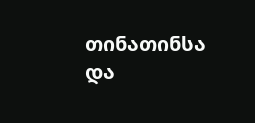თინათინსა და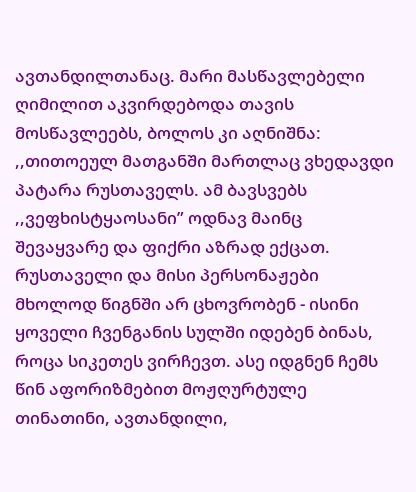ავთანდილთანაც. მარი მასწავლებელი ღიმილით აკვირდებოდა თავის მოსწავლეებს, ბოლოს კი აღნიშნა: ,,თითოეულ მათგანში მართლაც ვხედავდი პატარა რუსთაველს. ამ ბავსვებს ,,ვეფხისტყაოსანი” ოდნავ მაინც შევაყვარე და ფიქრი აზრად ექცათ. რუსთაველი და მისი პერსონაჟები მხოლოდ წიგნში არ ცხოვრობენ - ისინი ყოველი ჩვენგანის სულში იდებენ ბინას, როცა სიკეთეს ვირჩევთ. ასე იდგნენ ჩემს წინ აფორიზმებით მოჟღურტულე თინათინი, ავთანდილი,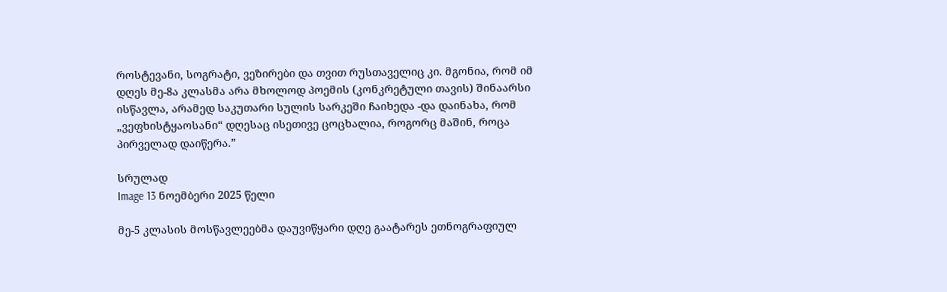როსტევანი, სოგრატი, ვეზირები და თვით რუსთაველიც კი. მგონია, რომ იმ დღეს მე-8ა კლასმა არა მხოლოდ პოემის (კონკრეტული თავის) შინაარსი ისწავლა, არამედ საკუთარი სულის სარკეში ჩაიხედა -და დაინახა, რომ „ვეფხისტყაოსანი“ დღესაც ისეთივე ცოცხალია, როგორც მაშინ, როცა პირველად დაიწერა.”

სრულად
Image 13 ნოემბერი 2025 წელი

მე-5 კლასის მოსწავლეებმა დაუვიწყარი დღე გაატარეს ეთნოგრაფიულ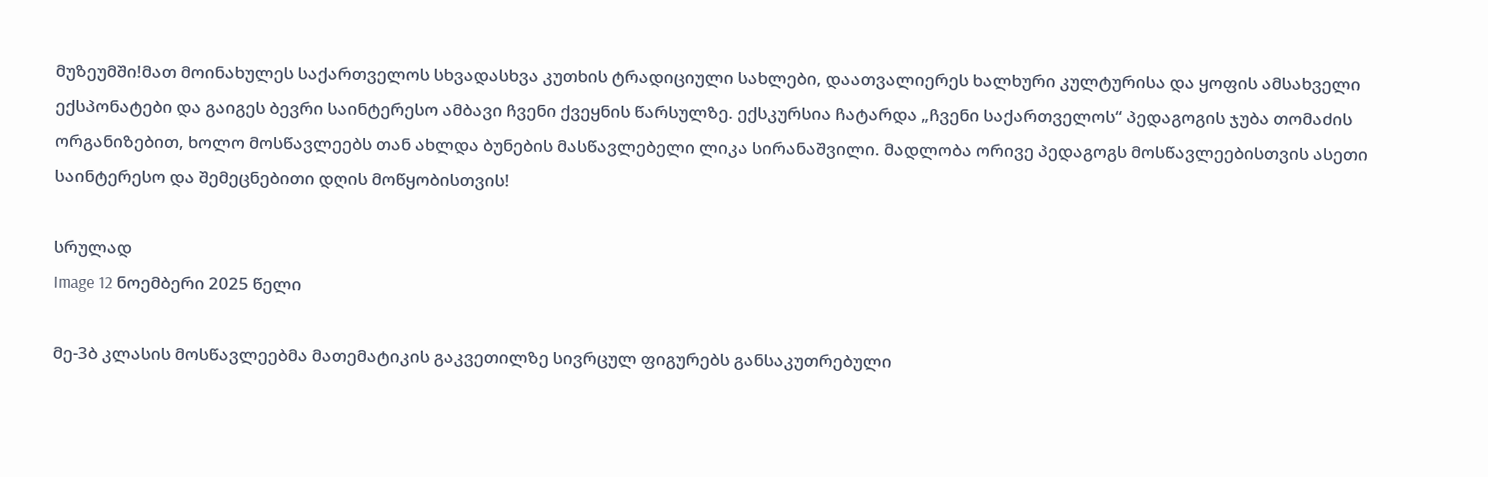მუზეუმში!მათ მოინახულეს საქართველოს სხვადასხვა კუთხის ტრადიციული სახლები, დაათვალიერეს ხალხური კულტურისა და ყოფის ამსახველი ექსპონატები და გაიგეს ბევრი საინტერესო ამბავი ჩვენი ქვეყნის წარსულზე. ექსკურსია ჩატარდა „ჩვენი საქართველოს“ პედაგოგის ჯუბა თომაძის ორგანიზებით, ხოლო მოსწავლეებს თან ახლდა ბუნების მასწავლებელი ლიკა სირანაშვილი. მადლობა ორივე პედაგოგს მოსწავლეებისთვის ასეთი საინტერესო და შემეცნებითი დღის მოწყობისთვის!

სრულად
Image 12 ნოემბერი 2025 წელი

მე-3ბ კლასის მოსწავლეებმა მათემატიკის გაკვეთილზე სივრცულ ფიგურებს განსაკუთრებული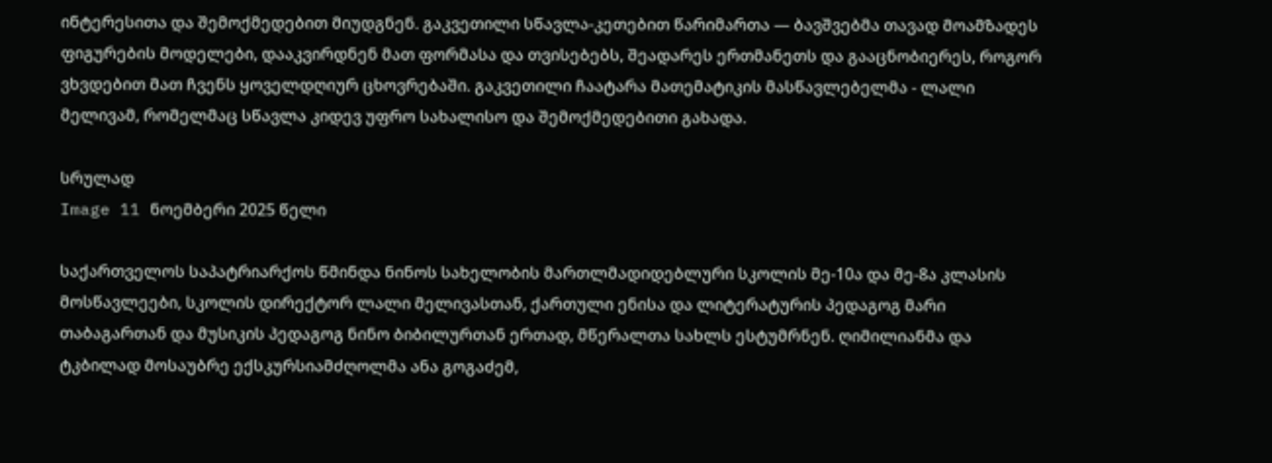ინტერესითა და შემოქმედებით მიუდგნენ. გაკვეთილი სწავლა-კეთებით წარიმართა — ბავშვებმა თავად მოამზადეს ფიგურების მოდელები, დააკვირდნენ მათ ფორმასა და თვისებებს, შეადარეს ერთმანეთს და გააცნობიერეს, როგორ ვხვდებით მათ ჩვენს ყოველდღიურ ცხოვრებაში. გაკვეთილი ჩაატარა მათემატიკის მასწავლებელმა - ლალი მელივამ, რომელმაც სწავლა კიდევ უფრო სახალისო და შემოქმედებითი გახადა.

სრულად
Image 11 ნოემბერი 2025 წელი

საქართველოს საპატრიარქოს წმინდა ნინოს სახელობის მართლმადიდებლური სკოლის მე-10ა და მე-8ა კლასის მოსწავლეები, სკოლის დირექტორ ლალი მელივასთან, ქართული ენისა და ლიტერატურის პედაგოგ მარი თაბაგართან და მუსიკის პედაგოგ ნინო ბიბილურთან ერთად, მწერალთა სახლს ესტუმრნენ. ღიმილიანმა და ტკბილად მოსაუბრე ექსკურსიამძღოლმა ანა გოგაძემ,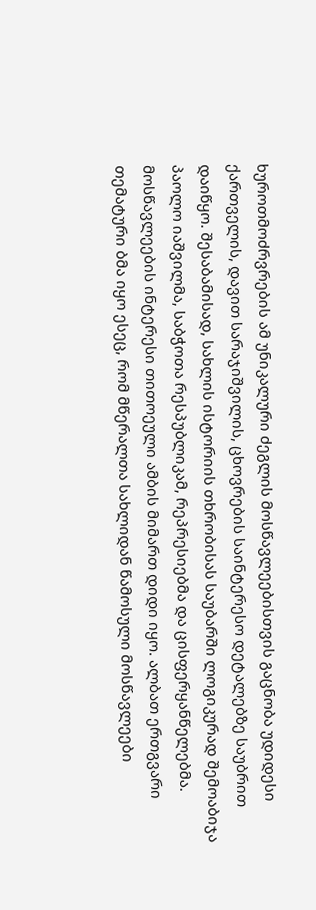ხუროთმოძრვრების ამ უნიკალური ძეგლის მოსწავლეებისთვის გაცნობა უდიდესი ქართველის, დავით სარაჯიშვილის, ცხოვრების საინტერესო დეტალებზე საუბრით დაიწყო. შესაბამისად, სახლის ისტორიის თხრობისას საუბარში ლოგიკურად შემოაბიჯა პაოლო იაშვილმა, საბჭოთა რესპუბლიკამ, რეპრესიებმა და ცისფერყანწელებმა. მოსწავლეების ინტერესი თითოეული ამბის მიმართ დიდი იყო. ალბათ ერთგვარი თემატური ბმა იყო ესეც, რომ მწერალთა სახლიდან წამოსული მოსწავლეები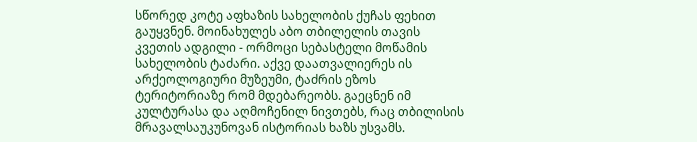სწორედ კოტე აფხაზის სახელობის ქუჩას ფეხით გაუყვნენ. მოინახულეს აბო თბილელის თავის კვეთის ადგილი - ორმოცი სებასტელი მოწამის სახელობის ტაძარი. აქვე დაათვალიერეს ის არქეოლოგიური მუზეუმი, ტაძრის ეზოს ტერიტორიაზე რომ მდებარეობს. გაეცნენ იმ კულტურასა და აღმოჩენილ ნივთებს, რაც თბილისის მრავალსაუკუნოვან ისტორიას ხაზს უსვამს.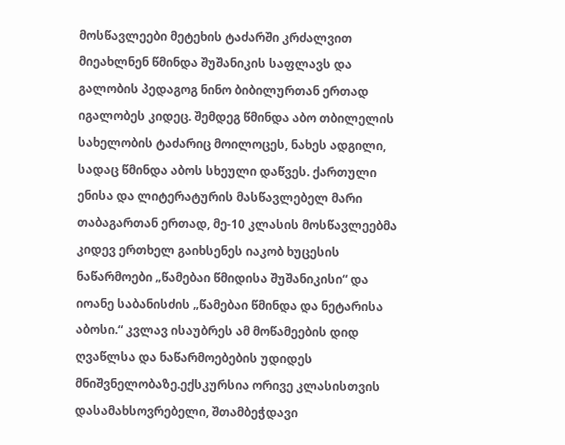მოსწავლეები მეტეხის ტაძარში კრძალვით მიეახლნენ წმინდა შუშანიკის საფლავს და გალობის პედაგოგ ნინო ბიბილურთან ერთად იგალობეს კიდეც. შემდეგ წმინდა აბო თბილელის სახელობის ტაძარიც მოილოცეს, ნახეს ადგილი, სადაც წმინდა აბოს სხეული დაწვეს. ქართული ენისა და ლიტერატურის მასწავლებელ მარი თაბაგართან ერთად, მე-10 კლასის მოსწავლეებმა კიდევ ერთხელ გაიხსენეს იაკობ ხუცესის ნაწარმოები „წამებაი წმიდისა შუშანიკისი“ და იოანე საბანისძის „წამებაი წმინდა და ნეტარისა აბოსი.“ კვლავ ისაუბრეს ამ მოწამეების დიდ ღვაწლსა და ნაწარმოებების უდიდეს მნიშვნელობაზე.ექსკურსია ორივე კლასისთვის დასამახსოვრებელი, შთამბეჭდავი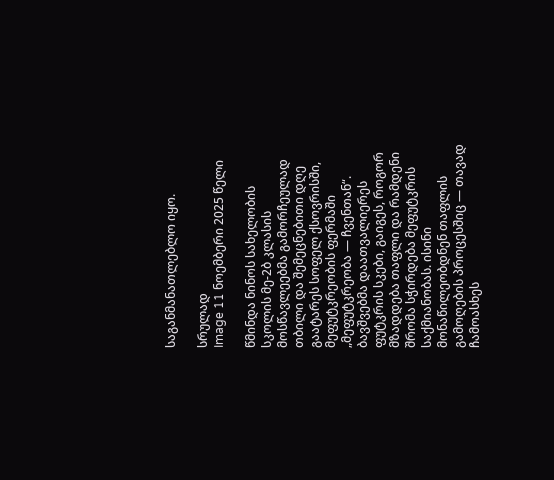საგანმანათლებლო იყო.

სრულად
Image 11 ნოემბერი 2025 წელი

წმინდა ნინოს სახელობის სკოლის მე-2ბ კლასის მოსწავლეებმა გამორჩეულად თბილი და შემეცნებითი დღე გაატარეს სოფელ ქსოვრისში, მეფუტკრეობის ფერმაში „მეფუტკრეობა — ჩვენთან“.   ბავშვებმა დაათვალიერეს ფუტკრის სკები, გაიგეს, როგორ მზადდება თაფლი და რამდენი შრომა სჭირდება მეფუტკრის საქმიანობას. ისინი მონაწილეობდნენ თაფლის გამოღების პროცესშიც — თავად ჩამოასხეს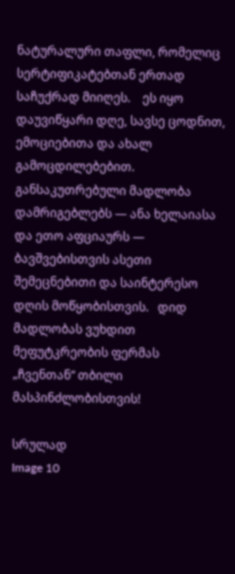ნატურალური თაფლი, რომელიც სერტიფიკატებთან ერთად საჩუქრად მიიღეს.    ეს იყო დაუვიწყარი დღე, სავსე ცოდნით, ემოციებითა და ახალ გამოცდილებებით.   განსაკუთრებული მადლობა დამრიგებლებს — ანა ხელაიასა და ეთო აფციაურს — ბავშვებისთვის ასეთი შემეცნებითი და საინტერესო დღის მოწყობისთვის.   დიდ მადლობას ვუხდით მეფუტკრეობის ფერმას „ჩვენთან“ თბილი მასპინძლობისთვის!

სრულად
Image 10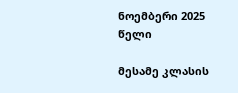ნოემბერი 2025 წელი

მესამე კლასის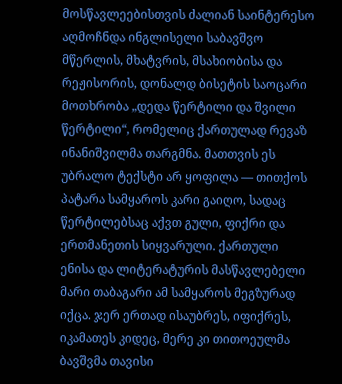მოსწავლეებისთვის ძალიან საინტერესო აღმოჩნდა ინგლისელი საბავშვო მწერლის, მხატვრის, მსახიობისა და რეჟისორის, დონალდ ბისეტის საოცარი მოთხრობა „დედა წერტილი და შვილი წერტილი“, რომელიც ქართულად რევაზ ინანიშვილმა თარგმნა. მათთვის ეს უბრალო ტექსტი არ ყოფილა — თითქოს პატარა სამყაროს კარი გაიღო, სადაც წერტილებსაც აქვთ გული, ფიქრი და ერთმანეთის სიყვარული. ქართული ენისა და ლიტერატურის მასწავლებელი მარი თაბაგარი ამ სამყაროს მეგზურად იქცა. ჯერ ერთად ისაუბრეს, იფიქრეს, იკამათეს კიდეც, მერე კი თითოეულმა ბავშვმა თავისი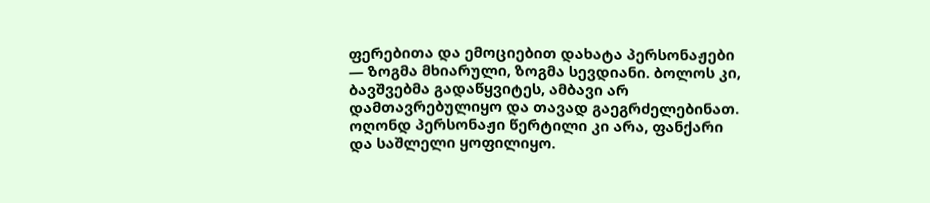ფერებითა და ემოციებით დახატა პერსონაჟები — ზოგმა მხიარული, ზოგმა სევდიანი. ბოლოს კი, ბავშვებმა გადაწყვიტეს, ამბავი არ დამთავრებულიყო და თავად გაეგრძელებინათ. ოღონდ პერსონაჟი წერტილი კი არა, ფანქარი და საშლელი ყოფილიყო.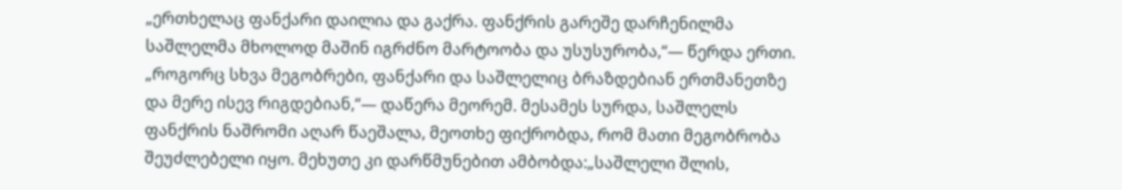„ერთხელაც ფანქარი დაილია და გაქრა. ფანქრის გარეშე დარჩენილმა საშლელმა მხოლოდ მაშინ იგრძნო მარტოობა და უსუსურობა,“— წერდა ერთი. „როგორც სხვა მეგობრები, ფანქარი და საშლელიც ბრაზდებიან ერთმანეთზე და მერე ისევ რიგდებიან,“— დაწერა მეორემ. მესამეს სურდა, საშლელს ფანქრის ნაშრომი აღარ წაეშალა, მეოთხე ფიქრობდა, რომ მათი მეგობრობა შეუძლებელი იყო. მეხუთე კი დარწმუნებით ამბობდა:„საშლელი შლის,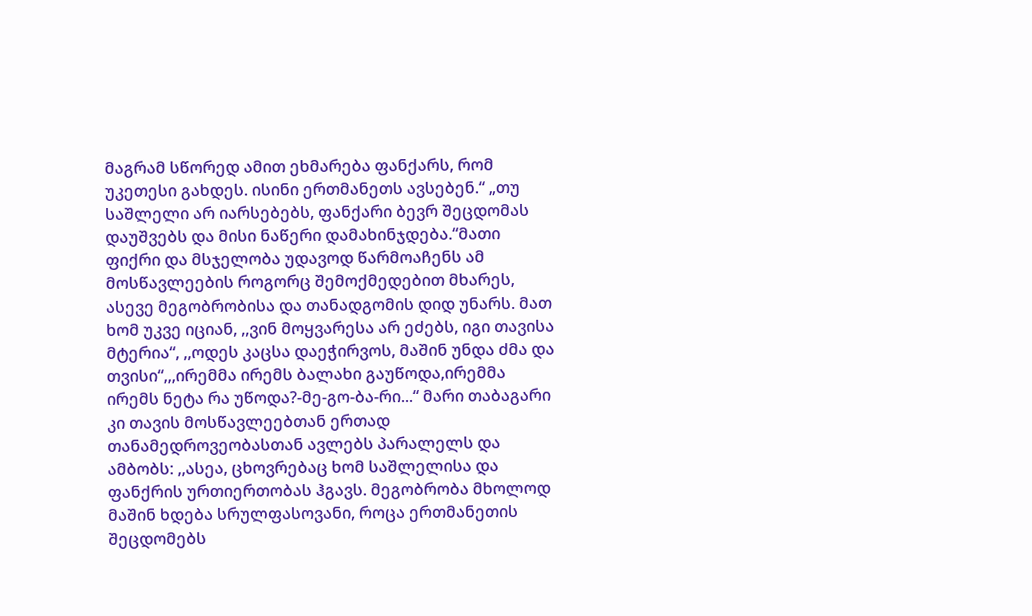მაგრამ სწორედ ამით ეხმარება ფანქარს, რომ უკეთესი გახდეს. ისინი ერთმანეთს ავსებენ.“ „თუ საშლელი არ იარსებებს, ფანქარი ბევრ შეცდომას დაუშვებს და მისი ნაწერი დამახინჯდება.“მათი ფიქრი და მსჯელობა უდავოდ წარმოაჩენს ამ მოსწავლეების როგორც შემოქმედებით მხარეს, ასევე მეგობრობისა და თანადგომის დიდ უნარს. მათ ხომ უკვე იციან, ,,ვინ მოყვარესა არ ეძებს, იგი თავისა მტერია“, ,,ოდეს კაცსა დაეჭირვოს, მაშინ უნდა ძმა და თვისი“,,,ირემმა ირემს ბალახი გაუწოდა,ირემმა ირემს ნეტა რა უწოდა?-მე-გო-ბა-რი...“ მარი თაბაგარი კი თავის მოსწავლეებთან ერთად თანამედროვეობასთან ავლებს პარალელს და ამბობს: ,,ასეა, ცხოვრებაც ხომ საშლელისა და ფანქრის ურთიერთობას ჰგავს. მეგობრობა მხოლოდ მაშინ ხდება სრულფასოვანი, როცა ერთმანეთის შეცდომებს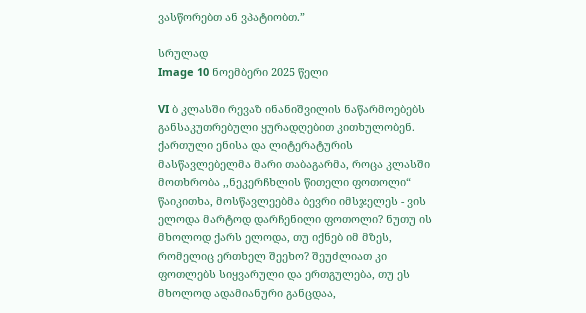ვასწორებთ ან ვპატიობთ.”

სრულად
Image 10 ნოემბერი 2025 წელი

VI ბ კლასში რევაზ ინანიშვილის ნაწარმოებებს განსაკუთრებული ყურადღებით კითხულობენ. ქართული ენისა და ლიტერატურის მასწავლებელმა მარი თაბაგარმა, როცა კლასში მოთხრობა ,,ნეკერჩხლის წითელი ფოთოლი“ წაიკითხა, მოსწავლეებმა ბევრი იმსჯელეს - ვის ელოდა მარტოდ დარჩენილი ფოთოლი? ნუთუ ის მხოლოდ ქარს ელოდა, თუ იქნებ იმ მზეს, რომელიც ერთხელ შეეხო? შეუძლიათ კი ფოთლებს სიყვარული და ერთგულება, თუ ეს მხოლოდ ადამიანური განცდაა,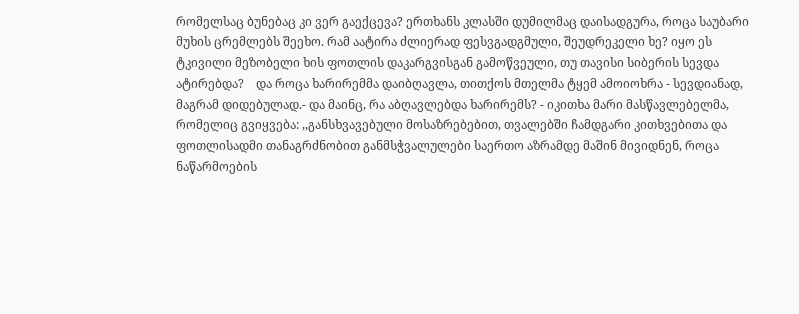რომელსაც ბუნებაც კი ვერ გაექცევა? ერთხანს კლასში დუმილმაც დაისადგურა, როცა საუბარი მუხის ცრემლებს შეეხო. რამ აატირა ძლიერად ფესვგადგმული, შეუდრეკელი ხე? იყო ეს ტკივილი მეზობელი ხის ფოთლის დაკარგვისგან გამოწვეული, თუ თავისი სიბერის სევდა ატირებდა?    და როცა ხარირემმა დაიბღავლა, თითქოს მთელმა ტყემ ამოიოხრა - სევდიანად, მაგრამ დიდებულად.- და მაინც, რა აბღავლებდა ხარირემს? - იკითხა მარი მასწავლებელმა, რომელიც გვიყვება: ,,განსხვავებული მოსაზრებებით, თვალებში ჩამდგარი კითხვებითა და ფოთლისადმი თანაგრძნობით განმსჭვალულები საერთო აზრამდე მაშინ მივიდნენ, როცა ნაწარმოების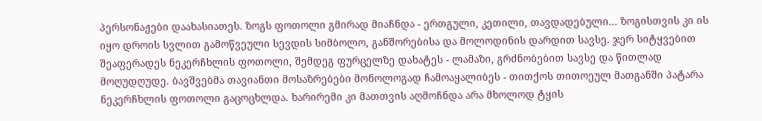პერსონაჟები დაახასიათეს. ზოგს ფოთოლი გმირად მიაჩნდა - ერთგული, კეთილი, თავდადებული… ზოგისთვის კი ის იყო დროის სვლით გამოწვეული სევდის სიმბოლო, განშორებისა და მოლოდინის დარდით სავსე. ჯერ სიტყვებით შეაფერადეს ნეკერჩხლის ფოთოლი, შემდეგ ფურცელზე დახატეს - ლამაზი, გრძნობებით სავსე და წითლად მოღუდღუდე. ბავშვებმა თავიანთი მოსაზრებები მონოლოგად ჩამოაყალიბეს - თითქოს თითოეულ მათგანში პატარა ნეკერჩხლის ფოთოლი გაცოცხლდა. ხარირემი კი მათთვის აღმოჩნდა არა მხოლოდ ტყის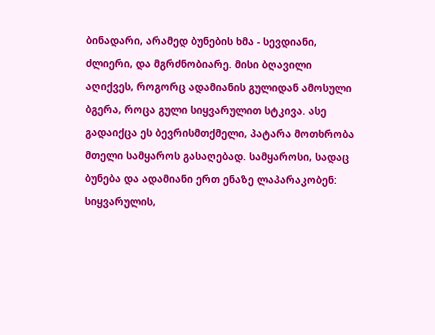ბინადარი, არამედ ბუნების ხმა - სევდიანი, ძლიერი, და მგრძნობიარე. მისი ბღავილი აღიქვეს, როგორც ადამიანის გულიდან ამოსული ბგერა, როცა გული სიყვარულით სტკივა. ასე გადაიქცა ეს ბევრისმთქმელი, პატარა მოთხრობა მთელი სამყაროს გასაღებად. სამყაროსი, სადაც ბუნება და ადამიანი ერთ ენაზე ლაპარაკობენ: სიყვარულის,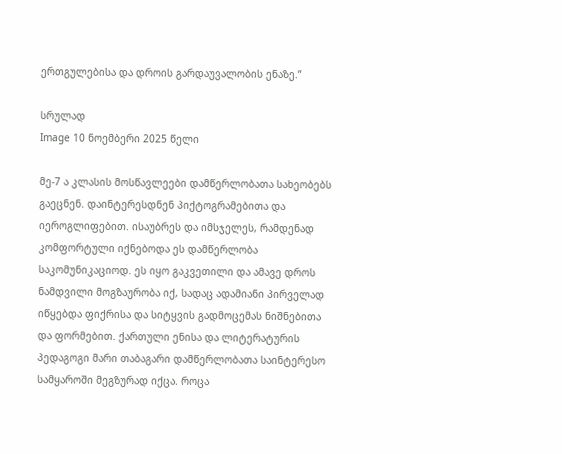ერთგულებისა და დროის გარდაუვალობის ენაზე.”

სრულად
Image 10 ნოემბერი 2025 წელი

მე-7 ა კლასის მოსწავლეები დამწერლობათა სახეობებს გაეცნენ. დაინტერესდნენ პიქტოგრამებითა და იეროგლიფებით. ისაუბრეს და იმსჯელეს, რამდენად კომფორტული იქნებოდა ეს დამწერლობა საკომუნიკაციოდ. ეს იყო გაკვეთილი და ამავე დროს ნამდვილი მოგზაურობა იქ, სადაც ადამიანი პირველად იწყებდა ფიქრისა და სიტყვის გადმოცემას ნიშნებითა და ფორმებით. ქართული ენისა და ლიტერატურის პედაგოგი მარი თაბაგარი დამწერლობათა საინტერესო სამყაროში მეგზურად იქცა. როცა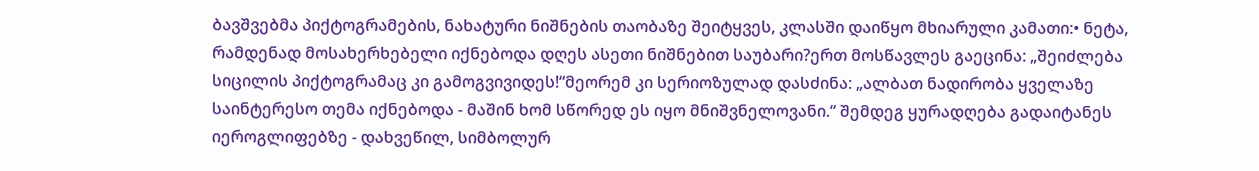ბავშვებმა პიქტოგრამების, ნახატური ნიშნების თაობაზე შეიტყვეს, კლასში დაიწყო მხიარული კამათი:• ნეტა, რამდენად მოსახერხებელი იქნებოდა დღეს ასეთი ნიშნებით საუბარი?ერთ მოსწავლეს გაეცინა: „შეიძლება სიცილის პიქტოგრამაც კი გამოგვივიდეს!“მეორემ კი სერიოზულად დასძინა: „ალბათ ნადირობა ყველაზე საინტერესო თემა იქნებოდა - მაშინ ხომ სწორედ ეს იყო მნიშვნელოვანი.“ შემდეგ ყურადღება გადაიტანეს იეროგლიფებზე - დახვეწილ, სიმბოლურ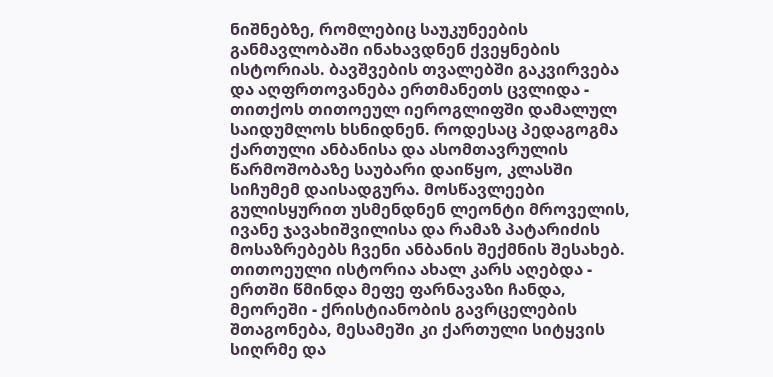ნიშნებზე, რომლებიც საუკუნეების განმავლობაში ინახავდნენ ქვეყნების ისტორიას. ბავშვების თვალებში გაკვირვება და აღფრთოვანება ერთმანეთს ცვლიდა - თითქოს თითოეულ იეროგლიფში დამალულ საიდუმლოს ხსნიდნენ. როდესაც პედაგოგმა ქართული ანბანისა და ასომთავრულის წარმოშობაზე საუბარი დაიწყო, კლასში სიჩუმემ დაისადგურა. მოსწავლეები გულისყურით უსმენდნენ ლეონტი მროველის, ივანე ჯავახიშვილისა და რამაზ პატარიძის მოსაზრებებს ჩვენი ანბანის შექმნის შესახებ. თითოეული ისტორია ახალ კარს აღებდა - ერთში წმინდა მეფე ფარნავაზი ჩანდა, მეორეში - ქრისტიანობის გავრცელების შთაგონება, მესამეში კი ქართული სიტყვის სიღრმე და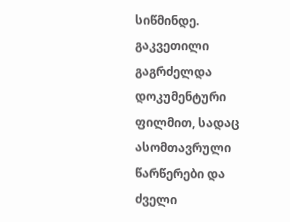სიწმინდე. გაკვეთილი გაგრძელდა დოკუმენტური ფილმით, სადაც ასომთავრული წარწერები და ძველი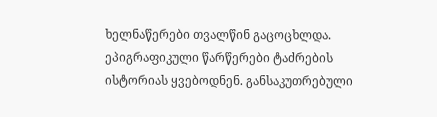ხელნაწერები თვალწინ გაცოცხლდა. ეპიგრაფიკული წარწერები ტაძრების ისტორიას ყვებოდნენ. განსაკუთრებული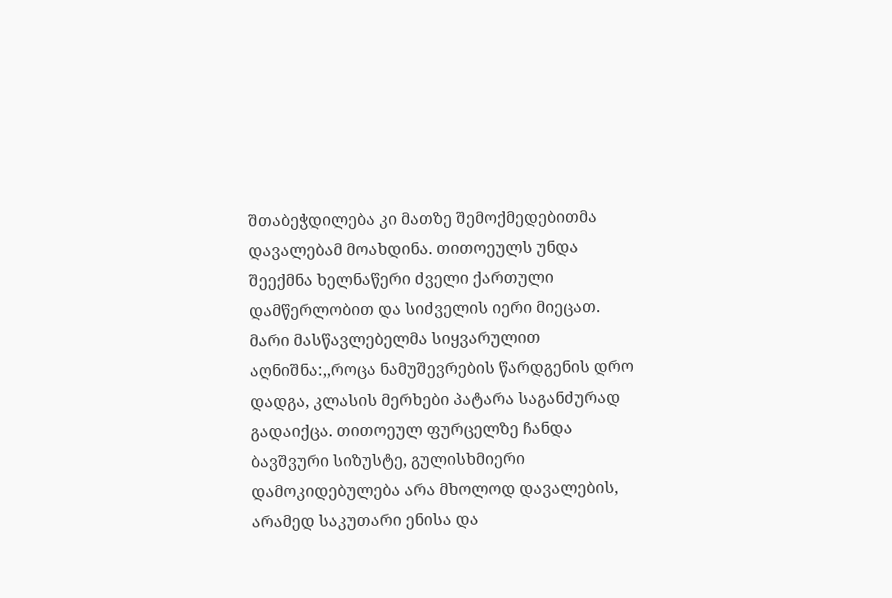შთაბეჭდილება კი მათზე შემოქმედებითმა დავალებამ მოახდინა. თითოეულს უნდა შეექმნა ხელნაწერი ძველი ქართული დამწერლობით და სიძველის იერი მიეცათ.    მარი მასწავლებელმა სიყვარულით აღნიშნა:,,როცა ნამუშევრების წარდგენის დრო დადგა, კლასის მერხები პატარა საგანძურად გადაიქცა. თითოეულ ფურცელზე ჩანდა ბავშვური სიზუსტე, გულისხმიერი დამოკიდებულება არა მხოლოდ დავალების, არამედ საკუთარი ენისა და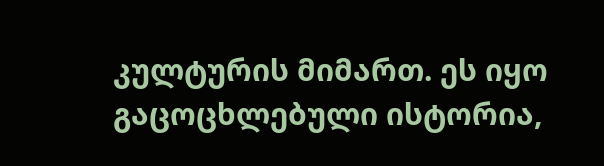კულტურის მიმართ. ეს იყო გაცოცხლებული ისტორია,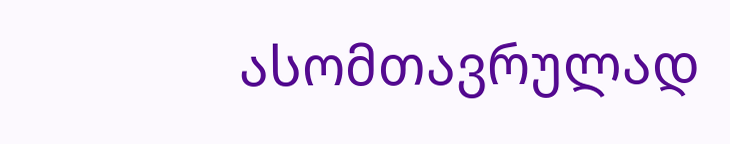ასომთავრულად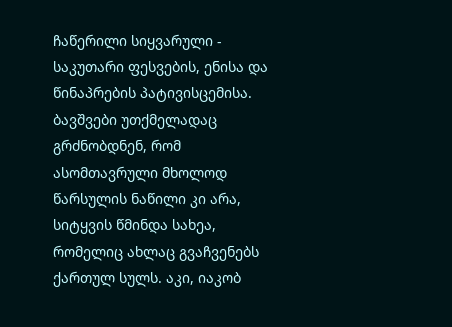ჩაწერილი სიყვარული - საკუთარი ფესვების, ენისა და წინაპრების პატივისცემისა. ბავშვები უთქმელადაც გრძნობდნენ, რომ ასომთავრული მხოლოდ წარსულის ნაწილი კი არა, სიტყვის წმინდა სახეა, რომელიც ახლაც გვაჩვენებს ქართულ სულს. აკი, იაკობ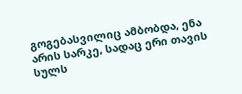გოგებასვილიც ამბობდა, ენა არის სარკე, სადაც ერი თავის სულს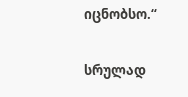იცნობსო.“

სრულად